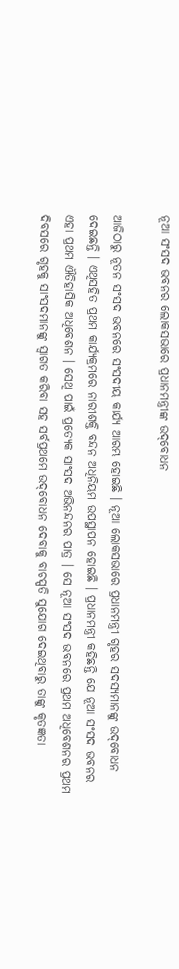ନୂଆ ସଂସଦ ଭବନର ଲୋକସଭାରେ ପ୍ରଧାନମନ୍ତ୍ରୀଙ୍କ ଉଦ୍‌ବୋଧନ

ଆଜିଠାରୁ ନୂତନ ସଂସଦ ଭବନରେ ସଂସଦୀୟ କାର୍ଯ୍ୟ ଆରମ୍ଭ ହୋଇଛି । ନୂଆ ଲୋକସଭାରେ ପ୍ରଧାନମନ୍ତ୍ରୀ ଗୃହର ସଦସ୍ୟମାନଙ୍କୁ ଉଦ୍‌ବୋଧନ ଦେଇଛନ୍ତି । ଏଥିସହିତ ପ୍ରଥମ କାର୍ଯ୍ୟକ୍ରମରେ ନାରୀଶକ୍ତି ବନ୍ଦନ ଅଧିନିୟମ ଉପସ୍ଥାପନ ହୋଇଛି । ପ୍ରଧାନମନ୍ତ୍ରୀ କହିଛନ୍ତି ଯେ ନୂଆ ସଂସଦ ଭବନର ଏହା ପ୍ରଥମ ଐତିହାସିକ ଅଧିବେଶନ । ସେଥି ପାଇଁ ପ୍ରତ୍ୟେକ ସାଂସଦ ଅଭିନନ୍ଦନର ପାତ୍ର । ସେ ନୂଆ ସଂସଦ ଭବନରେ ପ୍ରଥମ ଅଧିବେଶନର ପ୍ରଥମ ଦିବସରେ ଗୃହକୁ ସାଂସଦମାନଙ୍କୁ ସ୍ୱାଗତ କରିବା ସହ ସର୍ବପ୍ରଥମେ ଉଦ୍‌ବୋଧନ ଦେବାକୁ ବାଚସ୍ପତି ସୁଯୋଗ ଦେଇଥିବାରୁ ତାଙ୍କୁ କୃତଜ୍ଞତା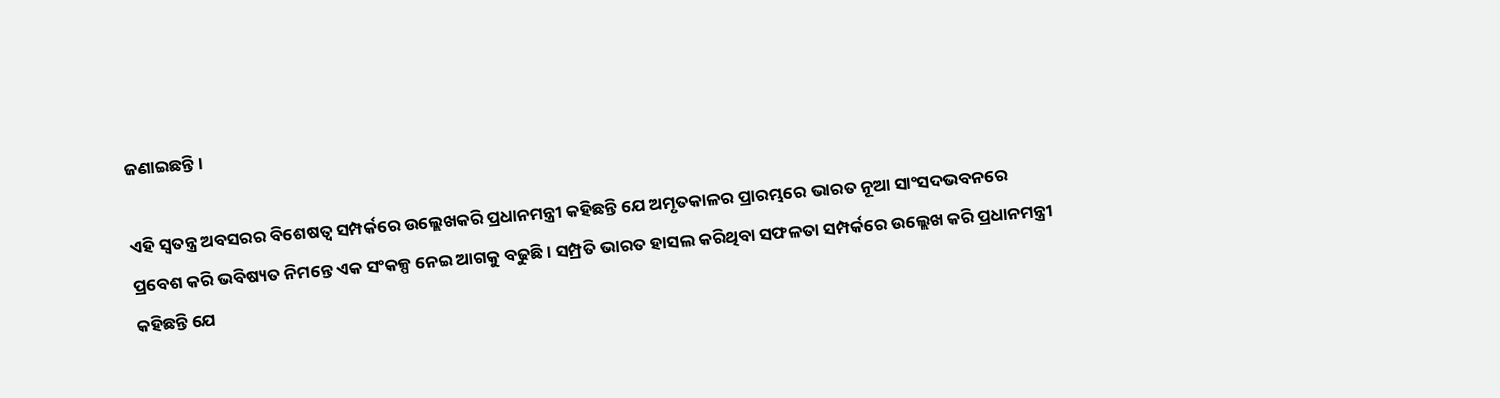ଜଣାଇଛନ୍ତି ।

ଏହି ସ୍ୱତନ୍ତ୍ର ଅବସରର ବିଶେଷତ୍ୱ ସମ୍ପର୍କରେ ଉଲ୍ଲେଖକରି ପ୍ରଧାନମନ୍ତ୍ରୀ କହିଛନ୍ତି ଯେ ଅମୃତକାଳର ପ୍ରାରମ୍ଭରେ ଭାରତ ନୂଆ ସାଂସଦଭବନରେ ପ୍ରବେଶ କରି ଭବିଷ୍ୟତ ନିମନ୍ତେ ଏକ ସଂକଳ୍ପ ନେଇ ଆଗକୁ ବଢୁଛି । ସମ୍ପ୍ରତି ଭାରତ ହାସଲ କରିଥିବା ସଫଳତା ସମ୍ପର୍କରେ ଉଲ୍ଲେଖ କରି ପ୍ରଧାନମନ୍ତ୍ରୀ କହିଛନ୍ତି ଯେ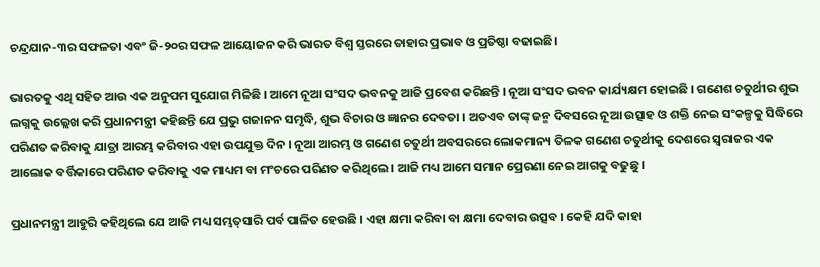ଚନ୍ଦ୍ରଯାନ-୩ର ସଫଳତା ଏବଂ ଜି-୨୦ର ସଫଳ ଆୟୋଜନ କରି ଭାରତ ବିଶ୍ୱ ସ୍ତରରେ ତାହାର ପ୍ରଭାବ ଓ ପ୍ରତିଷ୍ଠା ବଢାଇଛି।

ଭାରତକୁ ଏଥି ସହିତ ଆଉ ଏକ ଅନୁପମ ସୁଯୋଗ ମିଳିଛି । ଆମେ ନୂଆ ସଂସଦ ଭବନକୁ ଆଜି ପ୍ରବେଶ କରିଛନ୍ତି । ନୂଆ ସଂସଦ ଭବନ କାର୍ଯ୍ୟକ୍ଷମ ହୋଇଛି । ଗଣେଶ ଚତୁର୍ଥୀର ଶୁଭ ଲଗ୍ନକୁ ଉଲ୍ଲେଖ କରି ପ୍ରଧାନମନ୍ତ୍ରୀ କହିଛନ୍ତି ଯେ ପ୍ରଭୁ ଗଜାନନ ସମୃଦ୍ଧି, ଶୁଭ ବିଚାର ଓ ଜ୍ଞାନର ଦେବତା । ଅତଏବ ତାଙ୍କ୍ ଜନ୍ମ ଦିବସରେ ନୂଆ ଉତ୍ସାହ ଓ ଶକ୍ତି ନେଇ ସଂକଳ୍ପକୁ ସିଦ୍ଧିରେ ପରିଣତ କରିବାକୁ ଯାତ୍ରା ଆରମ୍ଭ କରିବାର ଏହା ଉପଯୁକ୍ତ ଦିନ । ନୂଆ ଆରମ୍ଭ ଓ ଗଣେଶ ଚତୁର୍ଥୀ ଅବସରରେ ଲୋକମାନ୍ୟ ତିଳକ ଗଣେଶ ଚତୁର୍ଥୀକୁ ଦେଶରେ ସ୍ୱରାଜର ଏକ ଆଲୋକ ବର୍ତ୍ତିକାରେ ପରିଣତ କରିବାକୁ ଏକ ମାଧ୍ୟମ ବା ମଂଚରେ ପରିଣତ କରିଥିଲେ । ଆଜି ମଧ୍ୟ ଆମେ ସମାନ ପ୍ରେରଣା ନେଇ ଆଗକୁ ବଢୁଛୁ ।

ପ୍ରଧାନମନ୍ତ୍ରୀ ଆହୁରି କହିଥିଲେ ଯେ ଆଜି ମଧ୍ୟ ସମ୍ଭତ୍‌ସାରି ପର୍ବ ପାଳିତ ହେଉଛି । ଏହା କ୍ଷମା କରିବା ବା କ୍ଷମା ଦେବାର ଉତ୍ସବ । କେହି ଯଦି କାହା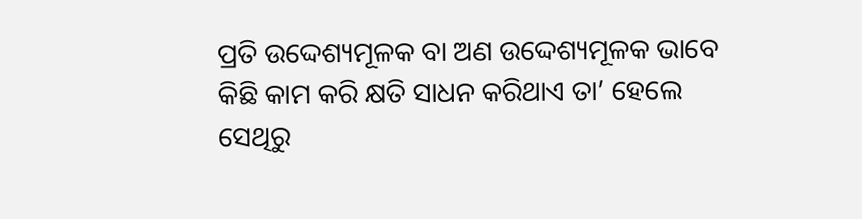ପ୍ରତି ଉଦ୍ଦେଶ୍ୟମୂଳକ ବା ଅଣ ଉଦ୍ଦେଶ୍ୟମୂଳକ ଭାବେ କିଛି କାମ କରି କ୍ଷତି ସାଧନ କରିଥାଏ ତା’ ହେଲେ ସେଥିରୁ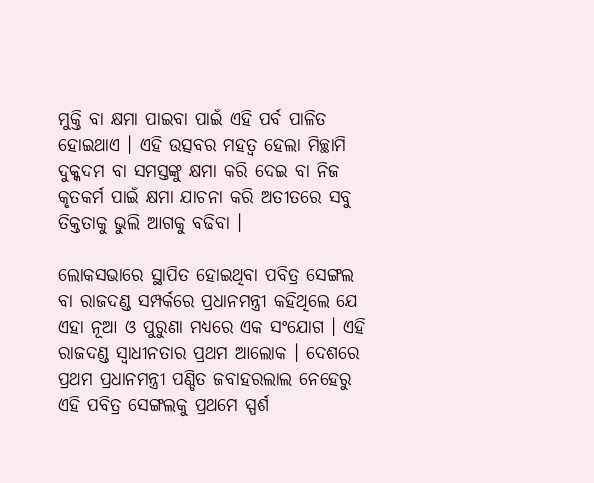ମୁକ୍ତି ବା କ୍ଷମା ପାଇବା ପାଇଁ ଏହି ପର୍ବ ପାଳିତ ହୋଇଥାଏ । ଏହି ଉତ୍ସବର ମହତ୍ୱ ହେଲା ମିଚ୍ଛାମି ଦୁକ୍କଦମ ବା ସମସ୍ତଙ୍କୁ କ୍ଷମା କରି ଦେଇ ବା ନିଜ କୃତକର୍ମ ପାଇଁ କ୍ଷମା ଯାଚନା କରି ଅତୀତରେ ସବୁ ତିକ୍ତତାକୁ ଭୁଲି ଆଗକୁ ବଢିବା ।

ଲୋକସଭାରେ ସ୍ଥାପିତ ହୋଇଥିବା ପବିତ୍ର ସେଙ୍ଗଲ ବା ରାଜଦଣ୍ଡ ସମ୍ପର୍କରେ ପ୍ରଧାନମନ୍ତ୍ରୀ କହିଥିଲେ ଯେ ଏହା ନୂଆ ଓ ପୁରୁଣା ମଧ୍ୟରେ ଏକ ସଂଯୋଗ । ଏହି ରାଜଦଣ୍ଡ ସ୍ୱାଧୀନତାର ପ୍ରଥମ ଆଲୋକ । ଦେଶରେ ପ୍ରଥମ ପ୍ରଧାନମନ୍ତ୍ରୀ ପଣ୍ଡିତ ଜବାହରଲାଲ ନେହେରୁ ଏହି ପବିତ୍ର ସେଙ୍ଗଲକୁ ପ୍ରଥମେ ସ୍ପର୍ଶ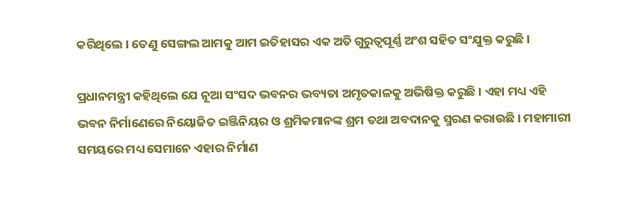କରିଥିଲେ । ତେଣୁ ସେଙ୍ଗଲ ଆମକୁ ଆମ ଇତିହାସର ଏକ ଅତି ଗୁରୁତ୍ୱପୂର୍ଣ୍ଣ ଅଂଶ ସହିତ ସଂଯୁକ୍ତ କରୁଛି ।

ପ୍ରଧାନମନ୍ତ୍ରୀ କହିଥିଲେ ଯେ ନୂଆ ସଂସଦ ଭବନର ଭବ୍ୟତା ଅମୃତକାଳକୁ ଅଭିଷିକ୍ତ କରୁଛି । ଏହା ମଧ୍ୟ ଏହି ଭବନ ନିର୍ମାଣେରେ ନିୟୋଜିତ ଇଞ୍ଜିନିୟର ଓ ଶ୍ରମିକମାନଙ୍କ ଶ୍ରମ ତଥା ଅବଦାନକୁ ସ୍ମରଣ କରାଉଛି । ମହାମାରୀ ସମୟରେ ମଧ୍ୟ ସେମାନେ ଏହାର ନିର୍ମାଣ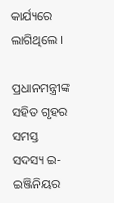କାର୍ଯ୍ୟରେ ଲାଗିଥିଲେ ।

ପ୍ରଧାନମନ୍ତ୍ରୀଙ୍କ ସହିତ ଗୃହର ସମସ୍ତ ସଦସ୍ୟ ଇ-ଇଞ୍ଜିନିୟର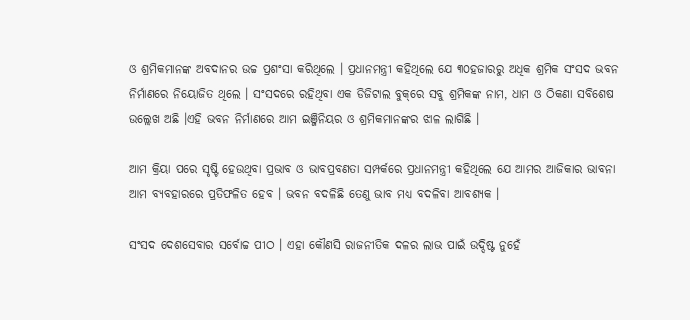ଓ ଶ୍ରମିକମାନଙ୍କ ଅବଦାନର ଉଚ୍ଚ ପ୍ରଶଂସା କରିଥିଲେ । ପ୍ରଧାନମନ୍ତ୍ରୀ କହିଥିଲେ ଯେ ୩୦ହଜାରରୁ ଅଧିକ ଶ୍ରମିକ ସଂସଦ ଭବନ ନିର୍ମାଣରେ ନିୟୋଜିତ ଥିଲେ । ସଂସଦରେ ରହିଥିବା ଏକ ଡିଜିଟାଲ ବୁକ୍‌ରେ ସବୁ ଶ୍ରମିକଙ୍କ ନାମ, ଧାମ ଓ ଠିକଣା ସବିଶେଷ ଉଲ୍ଲେଖ ଅଛି ।ଏହି ଭବନ ନିର୍ମାଣରେ ଆମ ଇଞ୍ଜିନିୟର ଓ ଶ୍ରମିକମାନଙ୍କର ଝାଳ ଲାଗିଛି ।

ଆମ କ୍ରିୟା ପରେ ସୃଷ୍ଟି ହେଉଥିବା ପ୍ରଭାବ ଓ ଭାବପ୍ରବଣତା ସମ୍ପର୍କରେ ପ୍ରଧାନମନ୍ତ୍ରୀ କହିଥିଲେ ଯେ ଆମର ଆଜିକାର ଭାବନା ଆମ ବ୍ୟବହାରରେ ପ୍ରତିଫଳିତ ହେବ । ଭବନ ବଦଳିଛି ତେଣୁ ଭାବ ମଧ୍ୟ ବଦଳିବା ଆବଶ୍ୟକ ।

ସଂସଦ ଦେଶସେବାର ସର୍ବୋଚ୍ଚ ପୀଠ । ଏହା କୌଣସି ରାଜନୀତିକ ଦଳର ଲାଭ ପାଇଁ ଉଦ୍ଦିଷ୍ଟ ନୁହେଁ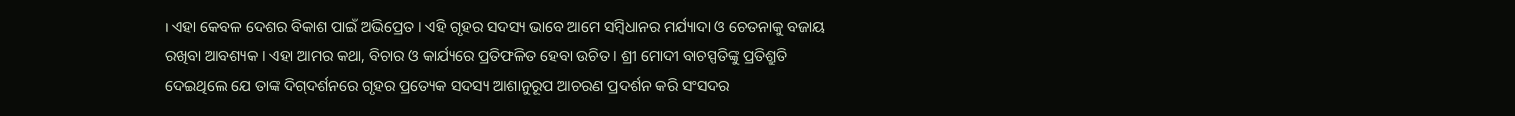। ଏହା କେବଳ ଦେଶର ବିକାଶ ପାଇଁ ଅଭିପ୍ରେତ । ଏହି ଗୃହର ସଦସ୍ୟ ଭାବେ ଆମେ ସମ୍ବିଧାନର ମର୍ଯ୍ୟାଦା ଓ ଚେତନାକୁ ବଜାୟ ରଖିବା ଆବଶ୍ୟକ । ଏହା ଆମର କଥା, ବିଚାର ଓ କାର୍ଯ୍ୟରେ ପ୍ରତିଫଳିତ ହେବା ଉଚିତ । ଶ୍ରୀ ମୋଦୀ ବାଚସ୍ପତିଙ୍କୁ ପ୍ରତିଶ୍ରୁତି ଦେଇଥିଲେ ଯେ ତାଙ୍କ ଦିଗ୍‌ଦର୍ଶନରେ ଗୃହର ପ୍ରତ୍ୟେକ ସଦସ୍ୟ ଆଶାନୁରୂପ ଆଚରଣ ପ୍ରଦର୍ଶନ କରି ସଂସଦର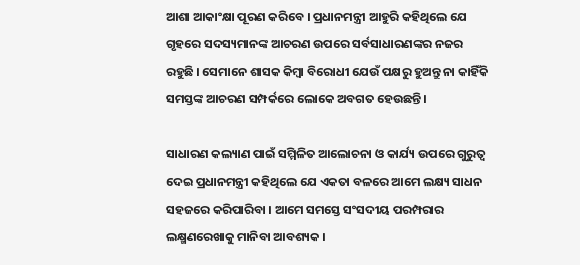ଆଶା ଆକାଂକ୍ଷା ପୂରଣ କରିବେ । ପ୍ରଧାନମନ୍ତ୍ରୀ ଆହୁରି କହିଥିଲେ ଯେ ଗୃହରେ ସଦସ୍ୟମାନଙ୍କ ଆଚରଣ ଉପରେ ସର୍ବସାଧାରଣଙ୍କର ନଜର ରହୁଛି । ସେମାନେ ଶାସକ କିମ୍ବା ବିରୋଧୀ ଯେଉଁ ପକ୍ଷରୁ ହୁଅନ୍ତୁ ନା କାହିଁକି ସମସ୍ତଙ୍କ ଆଚରଣ ସମ୍ପର୍କରେ ଲୋକେ ଅବଗତ ହେଉଛନ୍ତି ।

ସାଧାରଣ କଲ୍ୟାଣ ପାଇଁ ସମ୍ମିଳିତ ଆଲୋଚନା ଓ କାର୍ଯ୍ୟ ଉପରେ ଗୁରୁତ୍ୱ ଦେଇ ପ୍ରଧାନମନ୍ତ୍ରୀ କହିଥିଲେ ଯେ ଏକତା ବଳରେ ଆମେ ଲକ୍ଷ୍ୟ ସାଧନ ସହଜରେ କରିପାରିବା । ଆମେ ସମସ୍ତେ ସଂସଦୀୟ ପରମ୍ପରାର ଲକ୍ଷ୍ମଣରେଖାକୁ ମାନିବା ଆବଶ୍ୟକ ।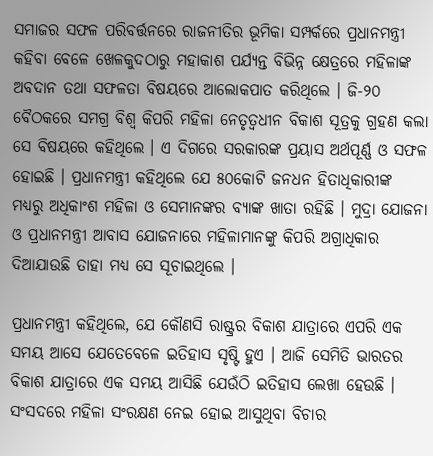ସମାଜର ସଫଳ ପରିବର୍ତ୍ତନରେ ରାଜନୀତିର ଭୂମିକା ସମ୍ପର୍କରେ ପ୍ରଧାନମନ୍ତ୍ରୀ କହିବା ବେଳେ ଖେଳକୁଦଠାରୁ ମହାକାଶ ପର୍ଯ୍ୟନ୍ତ ବିଭିନ୍ନ କ୍ଷେତ୍ରରେ ମହିଳାଙ୍କ ଅବଦାନ ତଥା ସଫଳତା ବିଷୟରେ ଆଲୋକପାତ କରିଥିଲେ । ଜି-୨୦ ବୈଠକରେ ସମଗ୍ର ବିଶ୍ୱ କିପରି ମହିଳା ନେତୃତ୍ୱଧୀନ ବିକାଶ ସୂତ୍ରକୁ ଗ୍ରହଣ କଲା ସେ ବିଷୟରେ କହିଥିଲେ । ଏ ଦିଗରେ ସରକାରଙ୍କ ପ୍ରୟାସ ଅର୍ଥପୂର୍ଣ୍ଣ ଓ ସଫଳ ହୋଇଛି । ପ୍ରଧାନମନ୍ତ୍ରୀ କହିଥିଲେ ଯେ ୫୦କୋଟି ଜନଧନ ହିତାଧିକାରୀଙ୍କ ମଧ୍ୟରୁ ଅଧିକାଂଶ ମହିଳା ଓ ସେମାନଙ୍କର ବ୍ୟାଙ୍କ ଖାତା ରହିଛି । ମୁଦ୍ରା ଯୋଜନା ଓ ପ୍ରଧାନମନ୍ତ୍ରୀ ଆବାସ ଯୋଜନାରେ ମହିଳାମାନଙ୍କୁ କିପରି ଅଗ୍ରାଧିକାର ଦିଆଯାଉଛି ତାହା ମଧ୍ୟ ସେ ସୂଚାଇଥିଲେ ।

ପ୍ରଧାନମନ୍ତ୍ରୀ କହିଥିଲେ, ଯେ କୌଣସି ରାଷ୍ଟ୍ରର ବିକାଶ ଯାତ୍ରାରେ ଏପରି ଏକ ସମୟ ଆସେ ଯେତେବେଳେ ଇତିହାସ ସୃଷ୍ଟି ହୁଏ । ଆଜି ସେମିତି ଭାରତର ବିକାଶ ଯାତ୍ରାରେ ଏକ ସମୟ ଆସିଛି ଯେଉଁଠି ଇତିହାସ ଲେଖା ହେଉଛି । ସଂସଦରେ ମହିଳା ସଂରକ୍ଷଣ ନେଇ ହୋଇ ଆସୁଥିବା ବିଚାର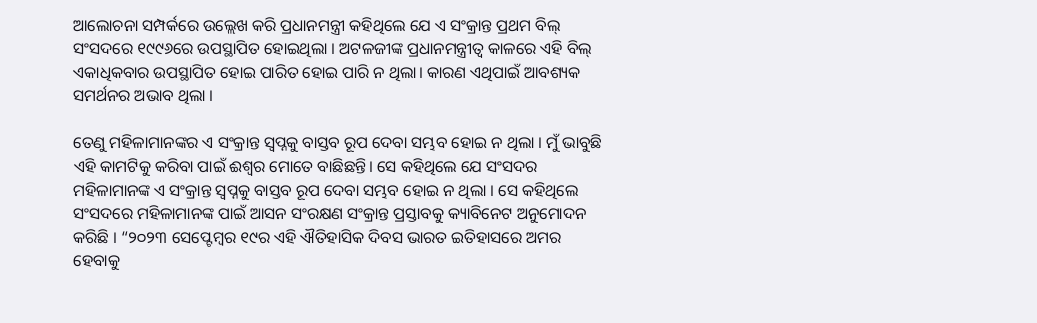ଆଲୋଚନା ସମ୍ପର୍କରେ ଉଲ୍ଲେଖ କରି ପ୍ରଧାନମନ୍ତ୍ରୀ କହିଥିଲେ ଯେ ଏ ସଂକ୍ରାନ୍ତ ପ୍ରଥମ ବିଲ୍ ସଂସଦରେ ୧୯୯୬ରେ ଉପସ୍ଥାପିତ ହୋଇଥିଲା । ଅଟଳଜୀଙ୍କ ପ୍ରଧାନମନ୍ତ୍ରୀତ୍ୱ କାଳରେ ଏହି ବିଲ୍ ଏକାଧିକବାର ଉପସ୍ଥାପିତ ହୋଇ ପାରିତ ହୋଇ ପାରି ନ ଥିଲା। କାରଣ ଏଥିପାଇଁ ଆବଶ୍ୟକ ସମର୍ଥନର ଅଭାବ ଥିଲା ।

ତେଣୁ ମହିଳାମାନଙ୍କର ଏ ସଂକ୍ରାନ୍ତ ସ୍ୱପ୍ନକୁ ବାସ୍ତବ ରୂପ ଦେବା ସମ୍ଭବ ହୋଇ ନ ଥିଲା । ମୁଁ ଭାବୁଛି ଏହି କାମଟିକୁ କରିବା ପାଇଁ ଈଶ୍ୱର ମୋତେ ବାଛିଛନ୍ତି। ସେ କହିଥିଲେ ଯେ ସଂସଦର ମହିଳାମାନଙ୍କ ଏ ସଂକ୍ରାନ୍ତ ସ୍ୱପ୍ନକୁ ବାସ୍ତବ ରୂପ ଦେବା ସମ୍ଭବ ହୋଇ ନ ଥିଲା । ସେ କହିଥିଲେ ସଂସଦରେ ମହିଳାମାନଙ୍କ ପାଇଁ ଆସନ ସଂରକ୍ଷଣ ସଂକ୍ରାନ୍ତ ପ୍ରସ୍ତାବକୁ କ୍ୟାବିନେଟ ଅନୁମୋଦନ କରିଛି । “୨୦୨୩ ସେପ୍ଟେମ୍ବର ୧୯ର ଏହି ଐତିହାସିକ ଦିବସ ଭାରତ ଇତିହାସରେ ଅମର ହେବାକୁ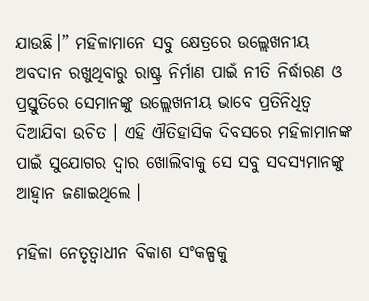ଯାଉଛି।” ମହିଳାମାନେ ସବୁ କ୍ଷେତ୍ରରେ ଉଲ୍ଲେଖନୀୟ ଅବଦାନ ରଖୁଥିବାରୁ ରାଷ୍ଟ୍ର ନିର୍ମାଣ ପାଇଁ ନୀତି ନିର୍ଦ୍ଧାରଣ ଓ ପ୍ରସ୍ତୁତିରେ ସେମାନଙ୍କୁ ଉଲ୍ଲେଖନୀୟ ଭାବେ ପ୍ରତିନିଧିତ୍ୱ ଦିଆଯିବା ଉଚିତ । ଏହି ଐତିହାସିକ ଦିବସରେ ମହିଳାମାନଙ୍କ ପାଇଁ ସୁଯୋଗର ଦ୍ୱାର ଖୋଲିବାକୁ ସେ ସବୁ ସଦସ୍ୟମାନଙ୍କୁ ଆହ୍ୱାନ ଜଣାଇଥିଲେ ।

ମହିଳା ନେତୃତ୍ୱାଧୀନ ବିକାଶ ସଂକଳ୍ପକୁ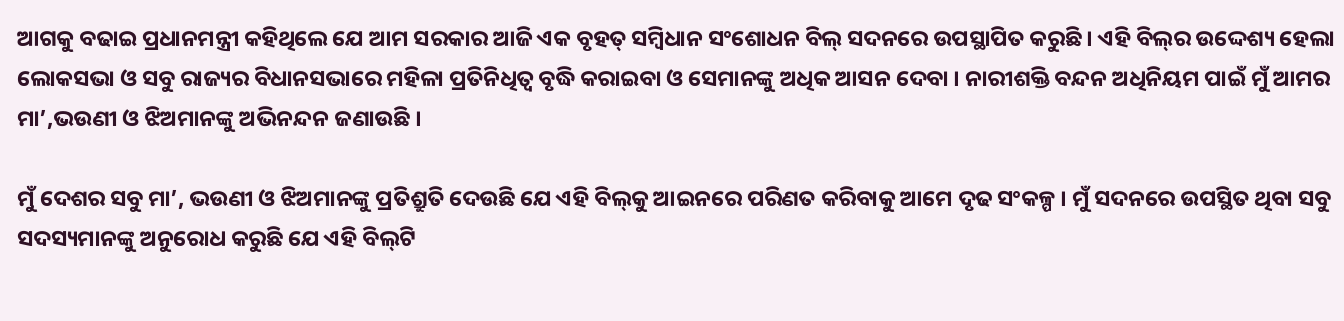ଆଗକୁ ବଢାଇ ପ୍ରଧାନମନ୍ତ୍ରୀ କହିଥିଲେ ଯେ ଆମ ସରକାର ଆଜି ଏକ ବୃହତ୍ ସମ୍ବିଧାନ ସଂଶୋଧନ ବିଲ୍ ସଦନରେ ଉପସ୍ଥାପିତ କରୁଛି । ଏହି ବିଲ୍‌ର ଉଦ୍ଦେଶ୍ୟ ହେଲା ଲୋକସଭା ଓ ସବୁ ରାଜ୍ୟର ବିଧାନସଭାରେ ମହିଳା ପ୍ରତିନିଧିତ୍ୱ ବୃଦ୍ଧି କରାଇବା ଓ ସେମାନଙ୍କୁ ଅଧିକ ଆସନ ଦେବା । ନାରୀଶକ୍ତି ବନ୍ଦନ ଅଧିନିୟମ ପାଇଁ ମୁଁ ଆମର ମା’,ଭଉଣୀ ଓ ଝିଅମାନଙ୍କୁ ଅଭିନନ୍ଦନ ଜଣାଉଛି ।

ମୁଁ ଦେଶର ସବୁ ମା’, ଭଉଣୀ ଓ ଝିଅମାନଙ୍କୁ ପ୍ରତିଶ୍ରୁତି ଦେଉଛି ଯେ ଏହି ବିଲ୍‌କୁ ଆଇନରେ ପରିଣତ କରିବାକୁ ଆମେ ଦୃଢ ସଂକଳ୍ପ । ମୁଁ ସଦନରେ ଉପସ୍ଥିତ ଥିବା ସବୁ ସଦସ୍ୟମାନଙ୍କୁ ଅନୁରୋଧ କରୁଛି ଯେ ଏହି ବିଲ୍‌ଟି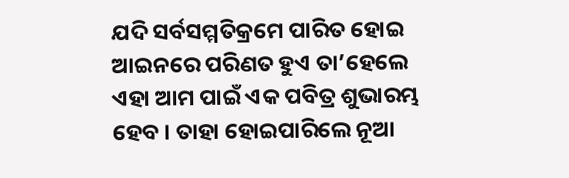ଯଦି ସର୍ବସମ୍ମତିକ୍ରମେ ପାରିତ ହୋଇ ଆଇନରେ ପରିଣତ ହୁଏ ତା’ହେଲେ ଏହା ଆମ ପାଇଁ ଏକ ପବିତ୍ର ଶୁଭାରମ୍ଭ ହେବ । ତାହା ହୋଇପାରିଲେ ନୂଆ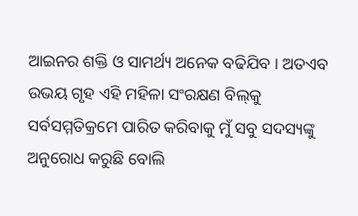ଆଇନର ଶକ୍ତି ଓ ସାମର୍ଥ୍ୟ ଅନେକ ବଢିଯିବ । ଅତଏବ ଉଭୟ ଗୃହ ଏହି ମହିଳା ସଂରକ୍ଷଣ ବିଲ୍‌କୁ ସର୍ବସମ୍ମତିକ୍ରମେ ପାରିତ କରିବାକୁ ମୁଁ ସବୁ ସଦସ୍ୟଙ୍କୁ ଅନୁରୋଧ କରୁଛି ବୋଲି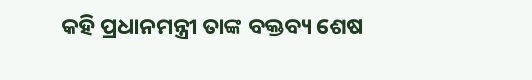କହି ପ୍ରଧାନମନ୍ତ୍ରୀ ତାଙ୍କ ବକ୍ତବ୍ୟ ଶେଷ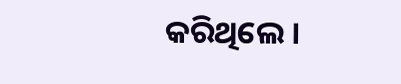କରିଥିଲେ ।